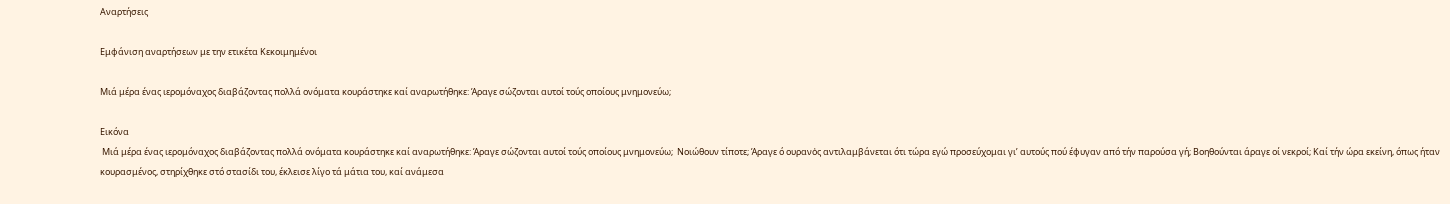Αναρτήσεις

Εμφάνιση αναρτήσεων με την ετικέτα Κεκοιμημένοι

Μιά μέρα ένας ιερομόναχος διαβάζοντας πολλά ονόματα κουράστηκε καί αναρωτήθηκε: Άραγε σώζονται αυτοί τούς οποίους μνημονεύω;

Εικόνα
 Μιά μέρα ένας ιερομόναχος διαβάζοντας πολλά ονόματα κουράστηκε καί αναρωτήθηκε: Άραγε σώζονται αυτοί τούς οποίους μνημονεύω;  Νοιώθουν τίποτε; Άραγε ό ουρανὀς αντιλαμβάνεται ότι τώρα εγώ προσεύχομαι γι’ αυτούς πού έφυγαν από τήν παρούσα γή; Βοηθούνται άραγε οί νεκροί; Καί τήν ώρα εκείνη, όπως ήταν κουρασμένος, στηρίχθηκε στό στασίδι του, έκλεισε λίγο τά μάτια του, καί ανάμεσα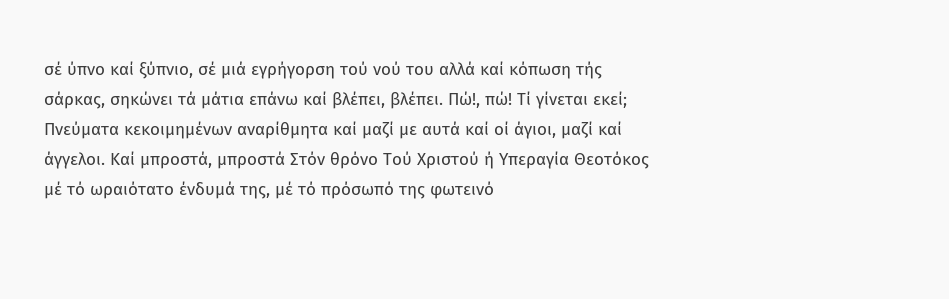σέ ύπνο καί ξύπνιο, σέ μιά εγρήγορση τού νού του αλλά καί κόπωση τής σάρκας, σηκώνει τά μάτια επάνω καί βλέπει, βλέπει. Πώ!, πώ! Τί γίνεται εκεί; Πνεύματα κεκοιμημένων αναρίθμητα καί μαζί με αυτά καί οί άγιοι, μαζί καί άγγελοι. Καί μπροστά, μπροστά Στόν θρόνο Τού Χριστού ή Υπεραγία Θεοτόκος μέ τό ωραιότατο ένδυμά της, μέ τό πρόσωπό της φωτεινό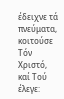έδειχνε τά πνεύματα, κοιτούσε Τόν Χριστό, καί Τού έλεγε: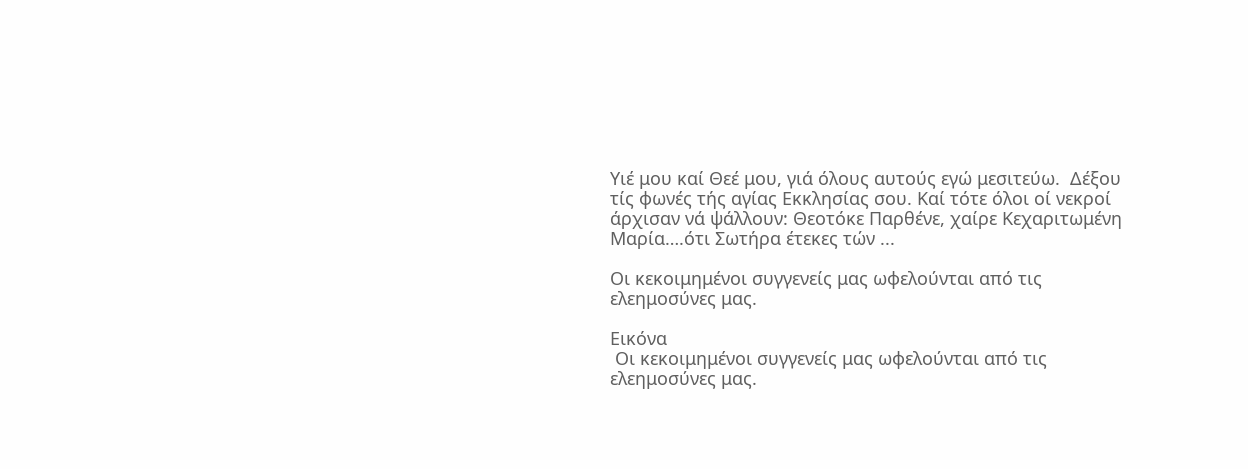Υιέ μου καί Θεέ μου, γιά όλους αυτούς εγώ μεσιτεύω.  Δέξου τίς φωνές τής αγίας Εκκλησίας σου. Καί τότε όλοι οί νεκροί άρχισαν νά ψάλλουν: Θεοτόκε Παρθένε, χαίρε Κεχαριτωμένη Μαρία….ότι Σωτήρα έτεκες τών ...

Οι κεκοιμημένοι συγγενείς μας ωφελούνται από τις ελεημοσύνες μας.

Εικόνα
 Οι κεκοιμημένοι συγγενείς μας ωφελούνται από τις ελεημοσύνες μας.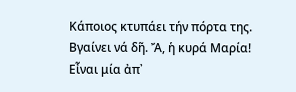Κάποιος κτυπάει τήν πόρτα της. Βγαίνει νά δῆ. Ἄ, ἡ κυρά Μαρία! Eἶναι μία ἀπ᾽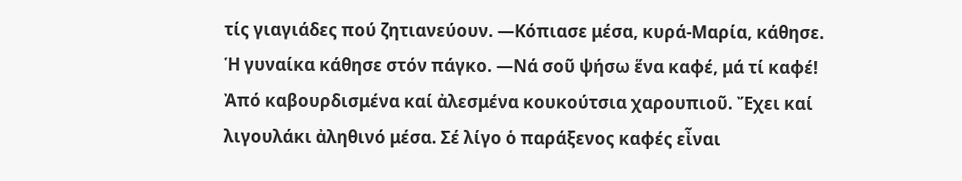τίς γιαγιάδες πού ζητιανεύουν. —Κόπιασε μέσα, κυρά-Μαρία, κάθησε. Ἡ γυναίκα κάθησε στόν πάγκο. —Νά σοῦ ψήσω ἕνα καφέ, μά τί καφέ! Ἀπό καβουρδισμένα καί ἀλεσμένα κουκούτσια χαρουπιοῦ. Ἔχει καί λιγουλάκι ἀληθινό μέσα. Σέ λίγο ὁ παράξενος καφές εἶναι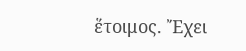ἕτοιμος. Ἔχει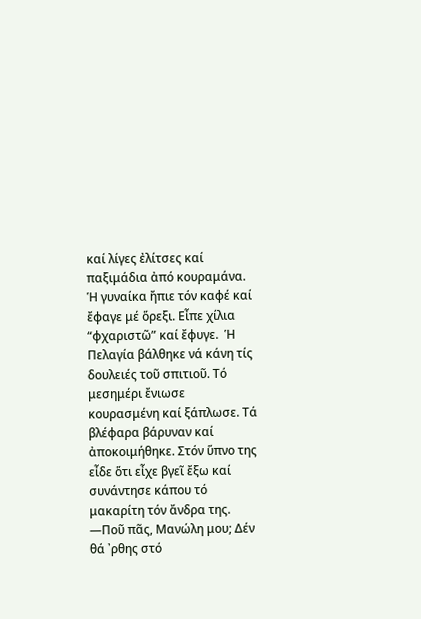καί λίγες ἐλίτσες καί παξιμάδια ἀπό κουραμάνα. Ἡ γυναίκα ἤπιε τόν καφέ καί ἔφαγε μέ ὅρεξι. Εἶπε χίλια “φχαριστῶ” καί ἔφυγε.  Ἡ Πελαγία βάλθηκε νά κάνη τίς δουλειές τοῦ σπιτιοῦ. Τό μεσημέρι ἔνιωσε κουρασμένη καί ξάπλωσε. Τά βλέφαρα βάρυναν καί ἀποκοιμήθηκε. Στόν ὕπνο της εἶδε ὅτι εἶχε βγεῖ ἔξω καί συνάντησε κάπου τό μακαρίτη τόν ἄνδρα της. —Ποῦ πᾶς, Μανώλη μου; Δέν θά ᾽ρθης στό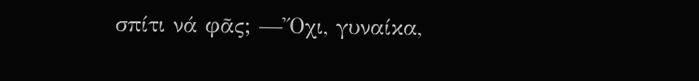σπίτι νά φᾶς; —Ὄχι, γυναίκα,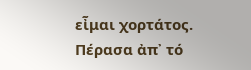εἶμαι χορτάτος. Πέρασα ἀπ᾽ τό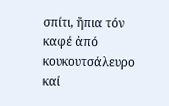σπίτι, ἤπια τόν καφέ ἀπό κουκουτσάλευρο καί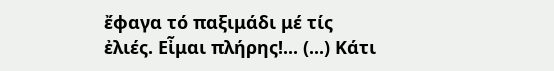ἔφαγα τό παξιμάδι μέ τίς ἐλιές. Εἶμαι πλήρης!... (...) Κάτι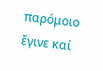παρόμοιο ἔγινε καί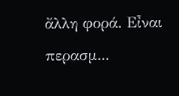ἄλλη φορά. Εἶναι περασμ...